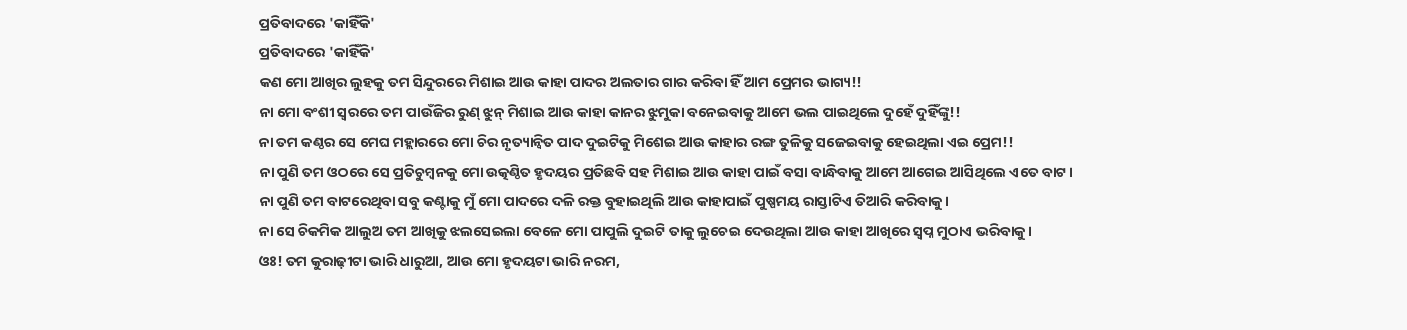ପ୍ରତିବାଦରେ 'କାହିଁକି'
ପ୍ରତିବାଦରେ 'କାହିଁକି'
କଣ ମୋ ଆଖିର ଲୁହକୁ ତମ ସିନ୍ଦୁରରେ ମିଶାଇ ଆଉ କାହା ପାଦର ଅଲତାର ଗାର କରିବା ହିଁ ଆମ ପ୍ରେମର ଭାଗ୍ୟ!!
ନା ମୋ ବଂଶୀ ସ୍ୱରରେ ତମ ପାଉଁଜିର ରୁଣ୍ ଝୁନ୍ ମିଶାଇ ଆଉ କାହା କାନର ଝୁମୁକା ବନେଇବାକୁ ଆମେ ଭଲ ପାଇଥିଲେ ଦୁହେଁ ଦୁହିଁଙ୍କୁ!!
ନା ତମ କଣ୍ଠର ସେ ମେଘ ମହ୍ଲାରରେ ମୋ ଚିର ନୃତ୍ୟାନ୍ବିତ ପାଦ ଦୁଇଟିକୁ ମିଶେଇ ଆଉ କାହାର ରଙ୍ଗ ତୁଳିକୁ ସଜେଇବାକୁ ହେଇଥିଲା ଏଇ ପ୍ରେମ!!
ନା ପୁଣି ତମ ଓଠରେ ସେ ପ୍ରତିଚୁମ୍ବନକୁ ମୋ ଉତ୍କଣ୍ଠିତ ହୃଦୟର ପ୍ରତିଛବି ସହ ମିଶାଇ ଆଉ କାହା ପାଇଁ ବସା ବାନ୍ଧିବାକୁ ଆମେ ଆଗେଇ ଆସିଥିଲେ ଏତେ ବାଟ।
ନା ପୁଣି ତମ ବାଟରେଥିବା ସବୁ କଣ୍ଟାକୁ ମୁଁ ମୋ ପାଦରେ ଦଳି ରକ୍ତ ବୁହାଇଥିଲି ଆଉ କାହାପାଇଁ ପୁଷ୍ପମୟ ରାସ୍ତାଟିଏ ତିଆରି କରିବାକୁ।
ନା ସେ ଚିକମିକ ଆଲୁଅ ତମ ଆଖିକୁ ଝଲସେଇଲା ବେଳେ ମୋ ପାପୁଲି ଦୁଇଟି ତାକୁ ଲୁଚେଇ ଦେଉଥିଲା ଆଉ କାହା ଆଖିରେ ସ୍ବପ୍ନ ମୁଠାଏ ଭରିବାକୁ।
ଓଃ! ତମ କୁରାଢ଼ୀଟା ଭାରି ଧାରୁଆ, ଆଉ ମୋ ହୃଦୟଟା ଭାରି ନରମ,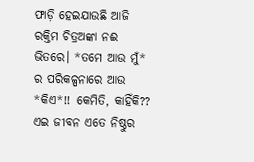ଫାଡ଼ି ହେଇଯାଉଛି ଆଜି ରକ୍ତିମ ଚିତ୍ରଅଙ୍କା ନଈ ଭିତରେ। *ତମେ ଆଉ ମୁଁ* ର ପରିକଳ୍ପନାରେ ଆଉ *କିଏ*!! କେମିତି, କାହିଁକି?? ଏଇ ଜୀବନ ଏତେ ନିଷ୍ଠୁର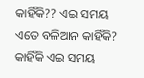କାହିଁକି?? ଏଇ ସମୟ ଏତେ ବଳିଆନ କାହିଁକି? କାହିଁକି ଏଇ ସମୟ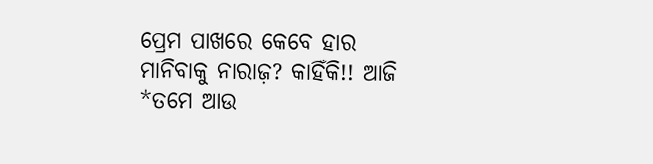ପ୍ରେମ ପାଖରେ କେବେ ହାର ମାନିବାକୁ ନାରାଜ଼? କାହିଁକି!! ଆଜି *ତମେ ଆଉ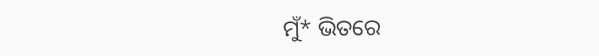ମୁଁ* ଭିତରେ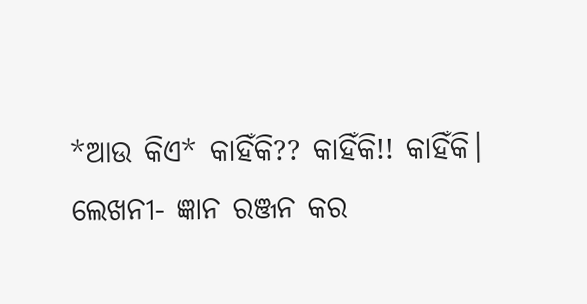*ଆଉ କିଏ* କାହିଁକି?? କାହିଁକି!! କାହିଁକି।
ଲେଖନୀ- ଜ୍ଞାନ ରଞ୍ଜନ କର